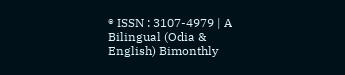® ISSN : 3107-4979 | A Bilingual (Odia & English) Bimonthly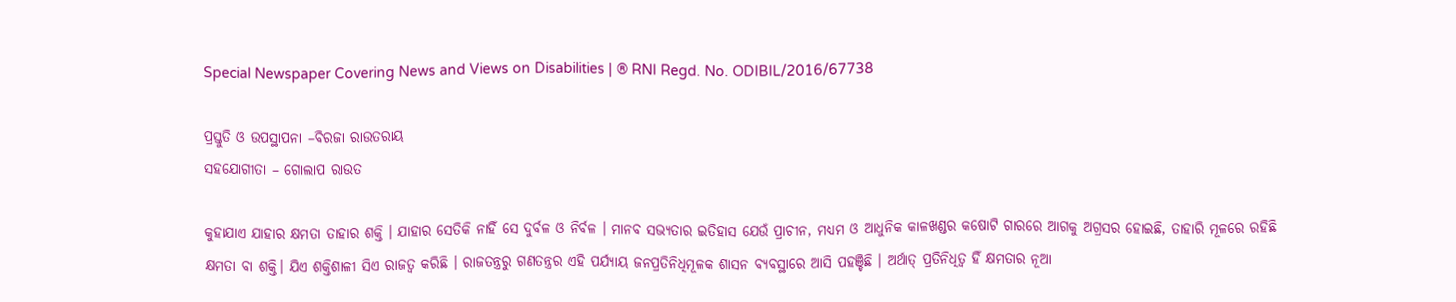Special Newspaper Covering News and Views on Disabilities | ® RNI Regd. No. ODIBIL/2016/67738

ପ୍ରସ୍ତୁତି ଓ ଉପସ୍ଥାପନା –ବିରଜା ରାଉତରାୟ
ସହଯୋଗୀତା – ଗୋଲାପ ରାଉତ

କୁହାଯାଏ ଯାହାର କ୍ଷମତା ତାହାର ଶକ୍ତି । ଯାହାର ସେତିକି ନାହିଁ ସେ ଦୁର୍ବଳ ଓ ନିର୍ବଳ । ମାନବ ସଭ୍ୟତାର ଇତିହାସ ଯେଉଁ ପ୍ରାଚୀନ, ମଧ୍ୟମ ଓ ଆଧୁନିକ କାଳଖଣ୍ଡର କଷୋଟି ଗାରରେ ଆଗକୁ ଅଗ୍ରସର ହୋଇଛି, ତାହାରି ମୂଳରେ ରହିଛି କ୍ଷମତା ବା ଶକ୍ତି। ଯିଏ ଶକ୍ତିଶାଳୀ ସିଏ ରାଜତ୍ଵ କରିଛି । ରାଜତନ୍ତ୍ରରୁ ଗଣତନ୍ତ୍ରର ଏହି ପର୍ଯ୍ୟାୟ ଜନପ୍ରତିନିଧିମୂଳକ ଶାସନ ବ୍ୟବସ୍ଥାରେ ଆସି ପହଞ୍ଚିଛି । ଅର୍ଥାତ୍ ପ୍ରତିନିଧିତ୍ଵ ହିଁ କ୍ଷମତାର ନୂଆ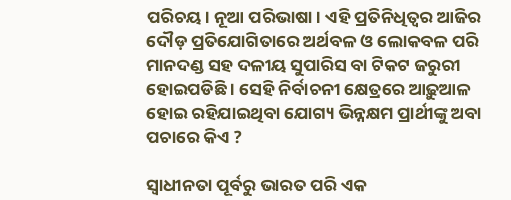ପରିଚୟ। ନୂଆ ପରିଭାଷା । ଏହି ପ୍ରତିନିଧିତ୍ୱର ଆଜିର ଦୌଡ଼ ପ୍ରତିଯୋଗିତାରେ ଅର୍ଥବଳ ଓ ଲୋକବଳ ପରି ମାନଦଣ୍ଡ ସହ ଦଳୀୟ ସୁପାରିସ ବା ଟିକଟ ଜରୁରୀ ହୋଇପଡିଛି । ସେହି ନିର୍ବାଚନୀ କ୍ଷେତ୍ରରେ ଆଢ଼ୁଆଳ ହୋଇ ରହିଯାଇଥିବା ଯୋଗ୍ୟ ଭିନ୍ନକ୍ଷମ ପ୍ରାର୍ଥୀଙ୍କୁ ଅବା ପଚାରେ କିଏ ?

ସ୍ଵାଧୀନତା ପୂର୍ବରୁ ଭାରତ ପରି ଏକ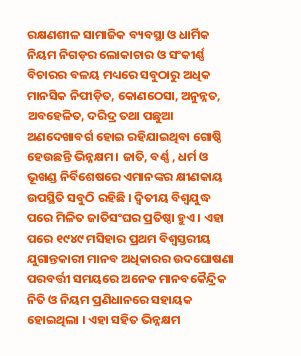ରକ୍ଷଣଶୀଳ ସାମାଜିକ ବ୍ୟବସ୍ଥା ଓ ଧାର୍ମିକ ନିୟମ ନିଗଡ଼ର ଲୋକାଚାର ଓ ସଂକୀର୍ଣ୍ଣ ବିଚାରର ବଳୟ ମଧ୍ୟରେ ସବୁଠାରୁ ଅଧିକ ମାନସିକ ନିପୀଡ଼ିତ, କୋଣଠେସା, ଅନୁନ୍ନତ, ଅବହେଳିତ, ଦରିଦ୍ର ତଥା ପଛୁଆ ଅଣଦେଖାବର୍ଗ ହୋଇ ରହିଯାଇଥିବା ଗୋଷ୍ଠି ହେଉଛନ୍ତି ଭିନ୍ନକ୍ଷମ। ଜାତି, ବର୍ଣ୍ଣ , ଧର୍ମ ଓ ଭୂଖଣ୍ଡ ନିର୍ବିଶେଷରେ ଏମାନଙ୍କର କ୍ଷୀଣକାୟ ଉପସ୍ଥିତି ସବୁଠି ରହିଛି । ଦ୍ଵିତୀୟ ବିଶ୍ଵଯୁଦ୍ଧ ପରେ ମିଳିତ ଜାତିସଂଘର ପ୍ରତିଷ୍ଠା ହୁଏ । ଏହା ପରେ ୧୯୪୯ ମସିହାର ପ୍ରଥମ ବିଶ୍ଵସ୍ତରୀୟ ଯୁଗାନ୍ତକାରୀ ମାନବ ଅଧିକାରର ଉଦଘୋଷଣା ପରବର୍ତ୍ତୀ ସମୟରେ ଅନେକ ମାନବକୈନ୍ଦ୍ରିକ ନିତି ଓ ନିୟମ ପ୍ରଣିଧାନରେ ସହାୟକ ହୋଇଥିଲା । ଏହା ସହିତ ଭିନ୍ନକ୍ଷମ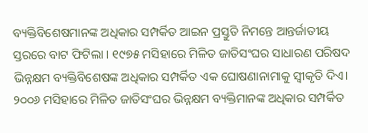ବ୍ୟକ୍ତିବିଶେଷମାନଙ୍କ ଅଧିକାର ସମ୍ପର୍କିତ ଆଇନ ପ୍ରସ୍ତୁତି ନିମନ୍ତେ ଆନ୍ତର୍ଜାତୀୟ ସ୍ତରରେ ବାଟ ଫିଟିଲା । ୧୯୭୫ ମସିହାରେ ମିଳିତ ଜାତିସଂଘର ସାଧାରଣ ପରିଷଦ ଭିନ୍ନକ୍ଷମ ବ୍ୟକ୍ତିବିଶେଷଙ୍କ ଅଧିକାର ସମ୍ପର୍କିତ ଏକ ଘୋଷଣାନାମାକୁ ସ୍ଵୀକୃତି ଦିଏ। ୨୦୦୬ ମସିହାରେ ମିଳିତ ଜାତିସଂଘର ଭିନ୍ନକ୍ଷମ ବ୍ୟକ୍ତିମାନଙ୍କ ଅଧିକାର ସମ୍ପର୍କିତ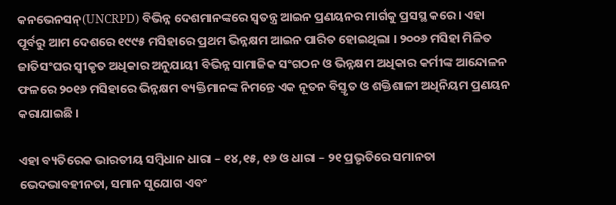କନଭେନସନ୍(UNCRPD) ବିଭିନ୍ନ ଦେଶମାନଙ୍କରେ ସ୍ଵତନ୍ତ୍ର ଆଇନ ପ୍ରଣୟନର ମାର୍ଗକୁ ପ୍ରସସ୍ଥ କରେ । ଏହା ପୂର୍ବରୁ ଆମ ଦେଶରେ ୧୯୯୫ ମସିହାରେ ପ୍ରଥମ ଭିନ୍ନକ୍ଷମ ଆଇନ ପାରିତ ହୋଇଥିଲା । ୨୦୦୬ ମସିହା ମିଳିତ ଜାତିସଂଘର ସ୍ଵୀକୃତ ଅଧିକାର ଅନୁଯାୟୀ ବିଭିନ୍ନ ସାମାଜିକ ସଂଗଠନ ଓ ଭିନ୍ନକ୍ଷମ ଅଧିକାର କର୍ମୀଙ୍କ ଆନ୍ଦୋଳନ ଫଳରେ ୨୦୧୬ ମସିହାରେ ଭିନ୍ନକ୍ଷମ ବ୍ୟକ୍ତିମାନଙ୍କ ନିମନ୍ତେ ଏକ ନୂତନ ବିସ୍ତୃତ ଓ ଶକ୍ତିଶାଳୀ ଅଧିନିୟମ ପ୍ରଣୟନ କରାଯାଇଛି ।

ଏହା ବ୍ୟତିରେକ ଭାରତୀୟ ସମ୍ବିଧାନ ଧାରା – ୧୪,୧୫, ୧୬ ଓ ଧାରା – ୨୧ ପ୍ରଭୃତିରେ ସମାନତା ଭେଦଭାବହୀନତା, ସମାନ ସୁଯୋଗ ଏବଂ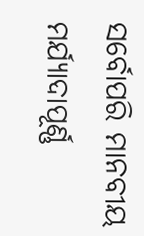ସର୍ବୋପରି ମାନବୀୟ ମର୍ଯ୍ୟାଦାପୂର୍ଣ୍ଣ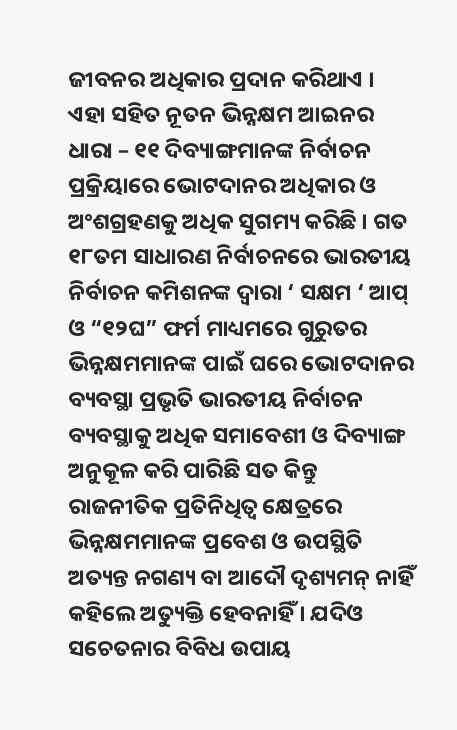ଜୀବନର ଅଧିକାର ପ୍ରଦାନ କରିଥାଏ । ଏହା ସହିତ ନୂତନ ଭିନ୍ନକ୍ଷମ ଆଇନର ଧାରା – ୧୧ ଦିବ୍ୟାଙ୍ଗମାନଙ୍କ ନିର୍ବାଚନ ପ୍ରକ୍ରିୟାରେ ଭୋଟଦାନର ଅଧିକାର ଓ ଅଂଶଗ୍ରହଣକୁ ଅଧିକ ସୁଗମ୍ୟ କରିଛି । ଗତ ୧୮ତମ ସାଧାରଣ ନିର୍ବାଚନରେ ଭାରତୀୟ ନିର୍ବାଚନ କମିଶନଙ୍କ ଦ୍ଵାରା ‘ ସକ୍ଷମ ‘ ଆପ୍ ଓ “୧୨ଘ” ଫର୍ମ ମାଧ୍ୟମରେ ଗୁରୁତର ଭିନ୍ନକ୍ଷମମାନଙ୍କ ପାଇଁ ଘରେ ଭୋଟଦାନର ବ୍ୟବସ୍ଥା ପ୍ରଭୃତି ଭାରତୀୟ ନିର୍ବାଚନ ବ୍ୟବସ୍ଥାକୁ ଅଧିକ ସମାବେଶୀ ଓ ଦିବ୍ୟାଙ୍ଗ ଅନୁକୂଳ କରି ପାରିଛି ସତ କିନ୍ତୁ ରାଜନୀତିକ ପ୍ରତିନିଧିତ୍ଵ କ୍ଷେତ୍ରରେ ଭିନ୍ନକ୍ଷମମାନଙ୍କ ପ୍ରବେଶ ଓ ଉପସ୍ଥିତି ଅତ୍ୟନ୍ତ ନଗଣ୍ୟ ବା ଆଦୌ ଦୃଶ୍ୟମନ୍ ନାହିଁ କହିଲେ ଅତ୍ୟୁକ୍ତି ହେବନାହିଁ । ଯଦିଓ ସଚେତନାର ବିବିଧ ଉପାୟ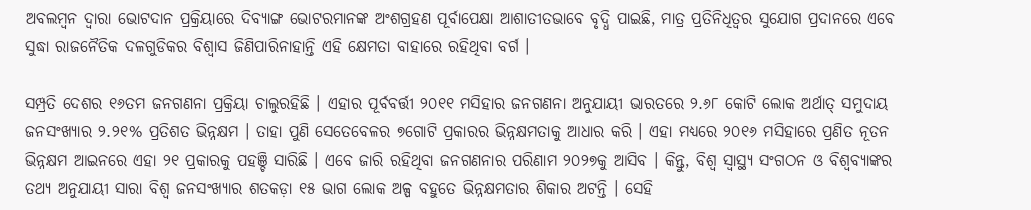ଅବଲମ୍ବନ ଦ୍ଵାରା ଭୋଟଦାନ ପ୍ରକ୍ରିୟାରେ ଦିବ୍ୟାଙ୍ଗ ଭୋଟରମାନଙ୍କ ଅଂଶଗ୍ରହଣ ପୂର୍ବାପେକ୍ଷା ଆଶାତୀତଭାବେ ବୃଦ୍ଧି ପାଇଛି, ମାତ୍ର ପ୍ରତିନିଧିତ୍ଵର ସୁଯୋଗ ପ୍ରଦାନରେ ଏବେ ସୁଦ୍ଧା ରାଜନୈତିକ ଦଳଗୁଡିକର ବିଶ୍ଵାସ ଜିଣିପାରିନାହାନ୍ତି ଏହି କ୍ଷେମତା ବାହାରେ ରହିଥିବା ବର୍ଗ ।

ସମ୍ପ୍ରତି ଦେଶର ୧୬ତମ ଜନଗଣନା ପ୍ରକ୍ରିୟା ଚାଲୁରହିଛି । ଏହାର ପୂର୍ବବର୍ତ୍ତୀ ୨୦୧୧ ମସିହାର ଜନଗଣନା ଅନୁଯାୟୀ ଭାରତରେ ୨.୬୮ କୋଟି ଲୋକ ଅର୍ଥାତ୍ ସମୁଦାୟ ଜନସଂଖ୍ୟାର ୨.୨୧% ପ୍ରତିଶତ ଭିନ୍ନକ୍ଷମ । ତାହା ପୁଣି ସେତେବେଳର ୭ଗୋଟି ପ୍ରକାରର ଭିନ୍ନକ୍ଷମତାକୁ ଆଧାର କରି । ଏହା ମଧ୍ୟରେ ୨୦୧୬ ମସିହାରେ ପ୍ରଣିତ ନୂତନ ଭିନ୍ନକ୍ଷମ ଆଇନରେ ଏହା ୨୧ ପ୍ରକାରକୁ ପହଞ୍ଚି ସାରିଛି । ଏବେ ଜାରି ରହିଥିବା ଜନଗଣନାର ପରିଣାମ ୨୦୨୭କୁ ଆସିବ । କିନ୍ତୁ, ବିଶ୍ୱ ସ୍ୱାସ୍ଥ୍ୟ ସଂଗଠନ ଓ ବିଶ୍ୱବ୍ୟାଙ୍କର ତଥ୍ୟ ଅନୁଯାୟୀ ସାରା ବିଶ୍ୱ ଜନସଂଖ୍ୟାର ଶତକଡ଼ା ୧୫ ଭାଗ ଲୋକ ଅଳ୍ପ ବହୁତେ ଭିନ୍ନକ୍ଷମତାର ଶିକାର ଅଟନ୍ତି । ସେହି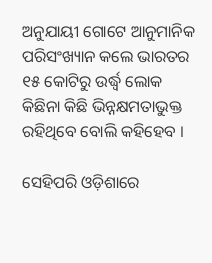ଅନୁଯାୟୀ ଗୋଟେ ଆନୁମାନିକ ପରିସଂଖ୍ୟାନ କଲେ ଭାରତର ୧୫ କୋଟିରୁ ଉର୍ଦ୍ଧ୍ଵ ଲୋକ କିଛିନା କିଛି ଭିନ୍ନକ୍ଷମତାଭୁକ୍ତ ରହିଥିବେ ବୋଲି କହିହେବ ।

ସେହିପରି ଓଡ଼ିଶାରେ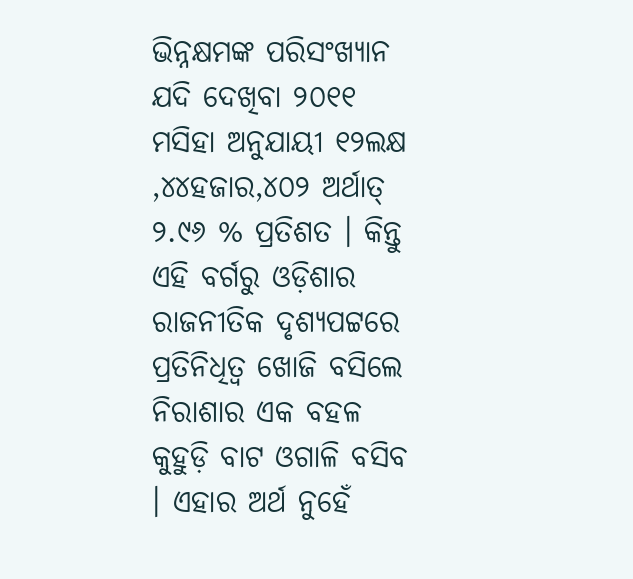ଭିନ୍ନକ୍ଷମଙ୍କ ପରିସଂଖ୍ୟାନ ଯଦି ଦେଖିବା ୨୦୧୧ ମସିହା ଅନୁଯାୟୀ ୧୨ଲକ୍ଷ ,୪୪ହଜାର,୪୦୨ ଅର୍ଥାତ୍ ୨.୯୬ % ପ୍ରତିଶତ । କିନ୍ତୁ ଏହି ବର୍ଗରୁ ଓଡ଼ିଶାର ରାଜନୀତିକ ଦୃଶ୍ୟପଟ୍ଟରେ ପ୍ରତିନିଧିତ୍ଵ ଖୋଜି ବସିଲେ ନିରାଶାର ଏକ ବହଳ କୁହୁଡ଼ି ବାଟ ଓଗାଳି ବସିବ । ଏହାର ଅର୍ଥ ନୁହେଁ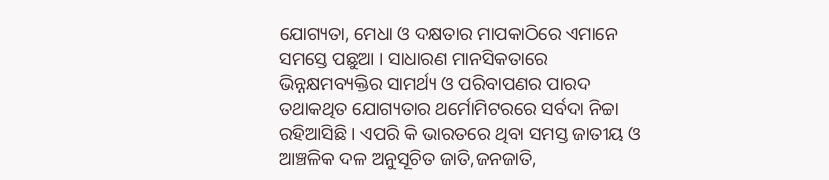ଯୋଗ୍ୟତା, ମେଧା ଓ ଦକ୍ଷତାର ମାପକାଠିରେ ଏମାନେ ସମସ୍ତେ ପଛୁଆ । ସାଧାରଣ ମାନସିକତାରେ ଭିନ୍ନକ୍ଷମବ୍ୟକ୍ତିର ସାମର୍ଥ୍ୟ ଓ ପରିବାପଣର ପାରଦ ତଥାକଥିତ ଯୋଗ୍ୟତାର ଥର୍ମୋମିଟରରେ ସର୍ବଦା ନିଚ୍ଚା ରହିଆସିଛି । ଏପରି କି ଭାରତରେ ଥିବା ସମସ୍ତ ଜାତୀୟ ଓ ଆଞ୍ଚଳିକ ଦଳ ଅନୁସୂଚିତ ଜାତି,ଜନଜାତି,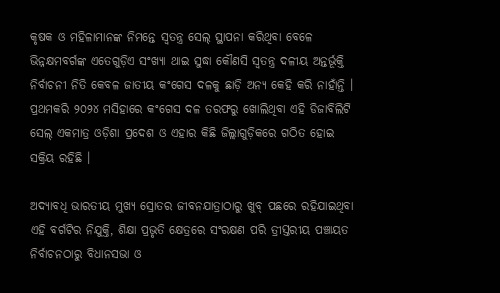କୃଷକ ଓ ମହିଳାମାନଙ୍କ ନିମନ୍ତେ ସ୍ଵତନ୍ତ୍ର ସେଲ୍ ସ୍ଥାପନା କରିଥିବା ବେଳେ ଭିନ୍ନକ୍ଷମବର୍ଗଙ୍କ ଏତେଗୁଡ଼ିଏ ସଂଖ୍ୟା ଥାଇ ସୁଦ୍ଧା କୌଣସି ସ୍ୱତନ୍ତ୍ର ଦଳୀୟ ଅନ୍ତର୍ଭୂକ୍ତି ନିର୍ବାଚନୀ ନିତି କେବଳ ଜାତୀୟ କଂଗେସ ଦଳକୁ ଛାଡ଼ି ଅନ୍ୟ କେହି କରି ନାହାଁନ୍ତି । ପ୍ରଥମକରି ୨୦୨୪ ମସିହାରେ କଂଗେସ ଦଳ ତରଫରୁ ଖୋଲିଥିବା ଏହି ଡିଜାବିଲିଟି ସେଲ୍ ଏକମାତ୍ର ଓଡ଼ିଶା ପ୍ରଦେଶ ଓ ଏହାର କିଛି ଜିଲ୍ଲାଗୁଡ଼ିକରେ ଗଠିତ ହୋଇ ସକ୍ରିୟ ରହିଛି ।

ଅଦ୍ୟାବଧି ଭାରତୀୟ ମୁଖ୍ୟ ସ୍ରୋତର ଜୀବନଯାତ୍ରାଠାରୁ ଖୁବ୍ ପଛରେ ରହିଯାଇଥିବା ଏହି ବର୍ଗଟିର ନିଯୁକ୍ତି, ଶିକ୍ଷା ପ୍ରଭୃତି କ୍ଷେତ୍ରରେ ସଂରକ୍ଷଣ ପରି ତ୍ରୀସ୍ତରୀୟ ପଞ୍ଚାୟତ ନିର୍ବାଚନଠାରୁ ବିଧାନସଭା ଓ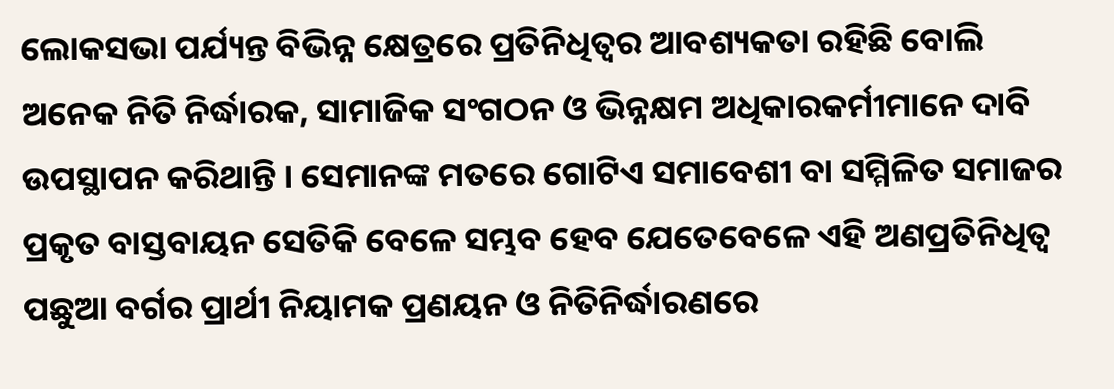ଲୋକସଭା ପର୍ଯ୍ୟନ୍ତ ବିଭିନ୍ନ କ୍ଷେତ୍ରରେ ପ୍ରତିନିଧିତ୍ୱର ଆବଶ୍ୟକତା ରହିଛି ବୋଲି ଅନେକ ନିତି ନିର୍ଦ୍ଧାରକ, ସାମାଜିକ ସଂଗଠନ ଓ ଭିନ୍ନକ୍ଷମ ଅଧିକାରକର୍ମୀମାନେ ଦାବି ଉପସ୍ଥାପନ କରିଥାନ୍ତି । ସେମାନଙ୍କ ମତରେ ଗୋଟିଏ ସମାବେଶୀ ବା ସମ୍ମିଳିତ ସମାଜର ପ୍ରକୃତ ବାସ୍ତବାୟନ ସେତିକି ବେଳେ ସମ୍ଭବ ହେବ ଯେତେବେଳେ ଏହି ଅଣପ୍ରତିନିଧିତ୍ୱ ପଛୁଆ ବର୍ଗର ପ୍ରାର୍ଥୀ ନିୟାମକ ପ୍ରଣୟନ ଓ ନିତିନିର୍ଦ୍ଧାରଣରେ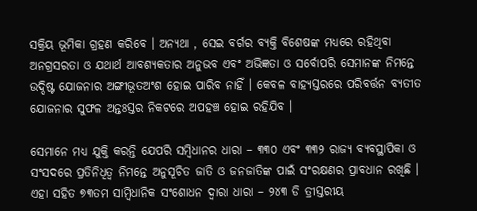ସକ୍ରିୟ ଭୂମିକା ଗ୍ରହଣ କରିବେ । ଅନ୍ୟଥା , ସେଇ ବର୍ଗର ବ୍ୟକ୍ତି ବିଶେଷଙ୍କ ମଧ୍ୟରେ ରହିଥିବା ଅନଗ୍ରସରତା ଓ ଯଥାର୍ଥ ଆବଶ୍ୟକତାର ଅନୁଭବ ଏବଂ ଅଭିଜ୍ଞତା ଓ ସର୍ବୋପରି ସେମାନଙ୍କ ନିମନ୍ତେ ଉଦ୍ଦିଷ୍ଟ ଯୋଜନାର ଅଙ୍ଗୀଭୂତଅଂଶ ହୋଇ ପାରିବ ନାହିଁ । କେବଳ ବାହ୍ୟସ୍ତରରେ ପରିବର୍ତ୍ତନ ବ୍ୟତୀତ ଯୋଜନାର ସୁଫଳ ଅନ୍ତଃସ୍ତର ନିକଟରେ ଅପହଞ୍ଚ ହୋଇ ରହିଯିବ ।

ସେମାନେ ମଧ୍ୟ ଯୁକ୍ତି କରନ୍ତି ଯେପରି ସମ୍ବିଧାନର ଧାରା – ୩୩୦ ଏବଂ ୩୩୨ ରାଜ୍ୟ ବ୍ୟବସ୍ଥାପିକା ଓ ସଂସଦରେ ପ୍ରତିନିଧିତ୍ୱ ନିମନ୍ତେ ଅନୁସୂଚିତ ଜାତି ଓ ଜନଜାତିଙ୍କ ପାଇଁ ସଂରକ୍ଷଣର ପ୍ରାବଧାନ ରଖିଛି । ଏହା ସହିତ ୭୩ତମ ସାମ୍ବିଧାନିକ ସଂଶୋଧନ ଦ୍ୱାରା ଧାରା – ୨୪୩ ଡି ତ୍ରୀସ୍ତରୀୟ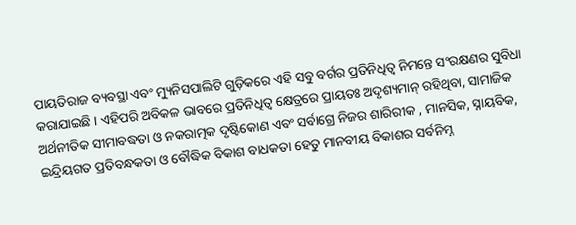ପାୟତିରାଜ ବ୍ୟବସ୍ଥା ଏବଂ ମ୍ୟୁନିସପାଲିଟି ଗୁଡ଼ିକରେ ଏହି ସବୁ ବର୍ଗର ପ୍ରତିନିଧିତ୍ୱ ନିମନ୍ତେ ସଂରକ୍ଷଣର ସୁବିଧା କରାଯାଇଛି । ଏହିପରି ଅବିକଳ ଭାବରେ ପ୍ରତିନିଧିତ୍ଵ କ୍ଷେତ୍ରରେ ପ୍ରାୟତଃ ଅଦୃଶ୍ୟମାନ୍ ରହିଥିବା, ସାମାଜିକ ଅର୍ଥନୀତିକ ସୀମାବଦ୍ଧତା ଓ ନକରାତ୍ମକ ଦୃଷ୍ଟିକୋଣ ଏବଂ ସର୍ବାଗ୍ରେ ନିଜର ଶାରିରୀକ , ମାନସିକ, ସ୍ନାୟବିକ, ଇନ୍ଦ୍ରିୟଗତ ପ୍ରତିବନ୍ଧକତା ଓ ବୌଦ୍ଧିକ ବିକାଶ ବାଧକତା ହେତୁ ମାନବୀୟ ବିକାଶର ସର୍ବନିମ୍ନ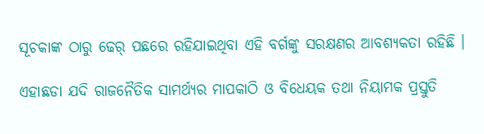ସୂଚକାଙ୍କ ଠାରୁ ଢେର୍ ପଛରେ ରହିଯାଇଥିବା ଏହି ବର୍ଗଙ୍କୁ ସରକ୍ଷଣର ଆବଶ୍ୟକତା ରହିଛି ।

ଏହାଛଡା ଯଦି ରାଜନୈତିକ ସାମର୍ଥ୍ୟର ମାପକାଠି ଓ ବିଧେୟକ ତଥା ନିୟାମକ ପ୍ରସ୍ତୁତି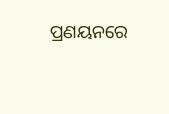ପ୍ରଣୟନରେ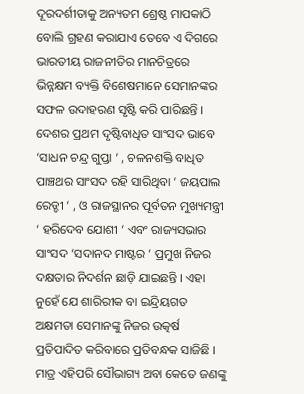ଦୂରଦର୍ଶୀତାକୁ ଅନ୍ୟତମ ଶ୍ରେଷ୍ଠ ମାପକାଠି ବୋଲି ଗ୍ରହଣ କରାଯାଏ ତେବେ ଏ ଦିଗରେ ଭାରତୀୟ ରାଜନୀତିର ମାନଚିତ୍ରରେ ଭିନ୍ନକ୍ଷମ ବ୍ୟକ୍ତି ବିଶେଷମାନେ ସେମାନଙ୍କର ସଫଳ ଉଦାହରଣ ସୃଷ୍ଟି କରି ପାରିଛନ୍ତି । ଦେଶର ପ୍ରଥମ ଦୃଷ୍ଟିବାଧିତ ସାଂସଦ ଭାବେ ‘ସାଧନ ଚନ୍ଦ୍ର ଗୁପ୍ତା ‘ , ଚଳନଶକ୍ତି ବାଧିତ ପାଞ୍ଚଥର ସାଂସଦ ରହି ସାରିଥିବା ‘ ଜୟପାଲ ରେଡ୍ଡୀ ‘ , ଓ ରାଜସ୍ଥାନର ପୂର୍ବତନ ମୁଖ୍ୟମନ୍ତ୍ରୀ ‘ ହରିଦେବ ଯୋଶୀ ‘ ଏବଂ ରାଜ୍ୟସଭାର ସାଂସଦ ‘ସଦାନଦ ମାଷ୍ଟର ‘ ପ୍ରମୁଖ ନିଜର ଦକ୍ଷତାର ନିଦର୍ଶନ ଛାଡ଼ି ଯାଇଛନ୍ତି । ଏହା ନୁହେଁ ଯେ ଶାରିରୀକ ବା ଇନ୍ଦ୍ରିୟଗତ ଅକ୍ଷମତା ସେମାନଙ୍କୁ ନିଜର ଉତ୍କର୍ଷ ପ୍ରତିପାଦିତ କରିବାରେ ପ୍ରତିବନ୍ଧକ ସାଜିଛି । ମାତ୍ର ଏହିପରି ସୌଭାଗ୍ୟ ଅବା କେତେ ଜଣଙ୍କୁ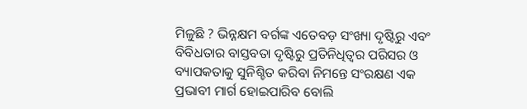ମିଳୁଛି ? ଭିନ୍ନକ୍ଷମ ବର୍ଗଙ୍କ ଏତେବଡ଼ ସଂଖ୍ୟା ଦୃଷ୍ଟିରୁ ଏବଂ ବିବିଧତାର ବାସ୍ତବତା ଦୃଷ୍ଟିରୁ ପ୍ରତିନିଧିତ୍ୱର ପରିସର ଓ ବ୍ୟାପକତାକୁ ସୁନିଶ୍ଚିତ କରିବା ନିମନ୍ତେ ସଂରକ୍ଷଣ ଏକ ପ୍ରଭାବୀ ମାର୍ଗ ହୋଇପାରିବ ବୋଲି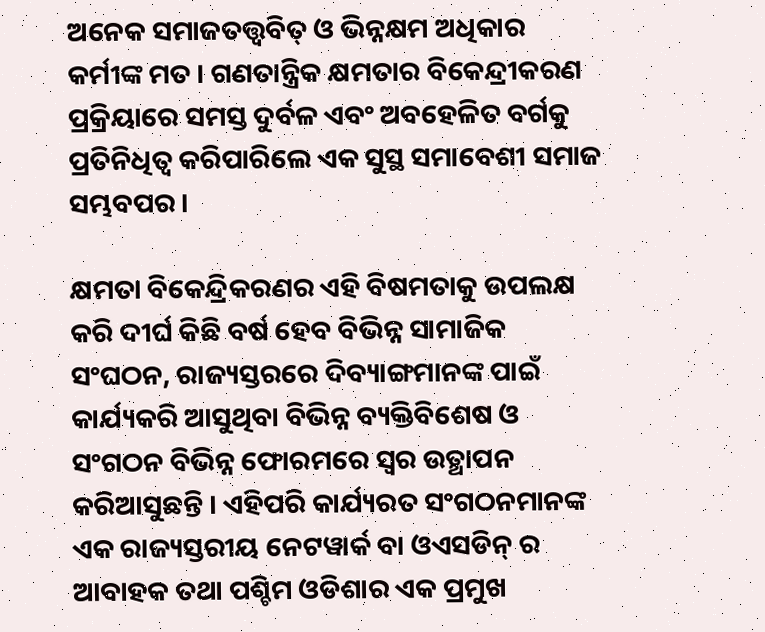ଅନେକ ସମାଜତତ୍ତ୍ଵବିତ୍ ଓ ଭିନ୍ନକ୍ଷମ ଅଧିକାର କର୍ମୀଙ୍କ ମତ । ଗଣତାନ୍ତ୍ରିକ କ୍ଷମତାର ବିକେନ୍ଦ୍ରୀକରଣ ପ୍ରକ୍ରିୟାରେ ସମସ୍ତ ଦୁର୍ବଳ ଏବଂ ଅବହେଳିତ ବର୍ଗକୁ ପ୍ରତିନିଧିତ୍ଵ କରିପାରିଲେ ଏକ ସୁସ୍ଥ ସମାବେଶୀ ସମାଜ ସମ୍ଭବପର ।

କ୍ଷମତା ବିକେନ୍ଦ୍ରିକରଣର ଏହି ବିଷମତାକୁ ଉପଲକ୍ଷ କରି ଦୀର୍ଘ କିଛି ବର୍ଷ ହେବ ବିଭିନ୍ନ ସାମାଜିକ ସଂଘଠନ, ରାଜ୍ୟସ୍ତରରେ ଦିବ୍ୟାଙ୍ଗମାନଙ୍କ ପାଇଁ କାର୍ଯ୍ୟକରି ଆସୁଥିବା ବିଭିନ୍ନ ବ୍ୟକ୍ତିବିଶେଷ ଓ ସଂଗଠନ ବିଭିନ୍ନ ଫୋରମରେ ସ୍ଵର ଉତ୍ଥାପନ କରିଆସୁଛନ୍ତି । ଏହିପରି କାର୍ଯ୍ୟରତ ସଂଗଠନମାନଙ୍କ ଏକ ରାଜ୍ୟସ୍ତରୀୟ ନେଟୱାର୍କ ବା ଓଏସଡିନ୍ ର ଆବାହକ ତଥା ପଶ୍ଚିମ ଓଡିଶାର ଏକ ପ୍ରମୁଖ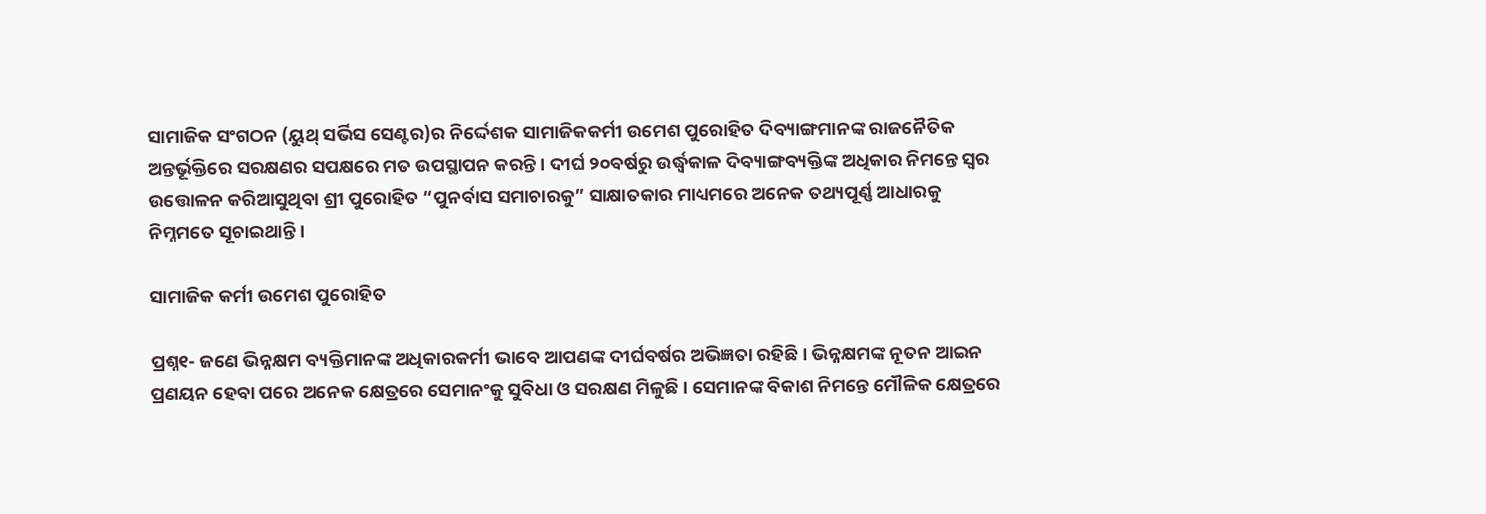ସାମାଜିକ ସଂଗଠନ (ୟୁଥ୍ ସର୍ଭିସ ସେଣ୍ଟର)ର ନିର୍ଦ୍ଦେଶକ ସାମାଜିକକର୍ମୀ ଉମେଶ ପୁରୋହିତ ଦିବ୍ୟାଙ୍ଗମାନଙ୍କ ରାଜନୈତିକ ଅନ୍ତର୍ଭୂକ୍ତିରେ ସରକ୍ଷଣର ସପକ୍ଷରେ ମତ ଉପସ୍ଥାପନ କରନ୍ତି । ଦୀର୍ଘ ୨୦ବର୍ଷରୁ ଉର୍ଦ୍ଧ୍ଵକାଳ ଦିବ୍ୟାଙ୍ଗବ୍ୟକ୍ତିଙ୍କ ଅଧିକାର ନିମନ୍ତେ ସ୍ଵର ଉତ୍ତୋଳନ କରିଆସୁଥିବା ଶ୍ରୀ ପୁରୋହିତ “ପୁନର୍ବାସ ସମାଚାରକୁ” ସାକ୍ଷାତକାର ମାଧ୍ୟମରେ ଅନେକ ତଥ୍ୟପୂର୍ଣ୍ଣ ଆଧାରକୁ ନିମ୍ନମତେ ସୂଚାଇଥାନ୍ତି ।

ସାମାଜିକ କର୍ମୀ ଉମେଶ ପୁରୋହିତ

ପ୍ରଶ୍ନ୧- ଜଣେ ଭିନ୍ନକ୍ଷମ ବ୍ୟକ୍ତିମାନଙ୍କ ଅଧିକାରକର୍ମୀ ଭାବେ ଆପଣଙ୍କ ଦୀର୍ଘବର୍ଷର ଅଭିଜ୍ଞତା ରହିଛି । ଭିନ୍ନକ୍ଷମଙ୍କ ନୂତନ ଆଇନ ପ୍ରଣୟନ ହେବା ପରେ ଅନେକ କ୍ଷେତ୍ରରେ ସେମାନଂକୁ ସୁବିଧା ଓ ସରକ୍ଷଣ ମିଳୁଛି । ସେମାନଙ୍କ ବିକାଶ ନିମନ୍ତେ ମୌଳିକ କ୍ଷେତ୍ରରେ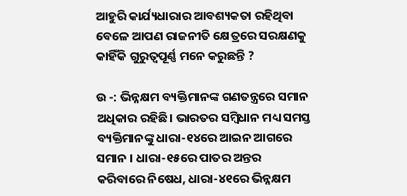ଆହୁରି କାର୍ଯ୍ୟଧାରାର ଆବଶ୍ୟକତା ରହିଥିବା ବେଳେ ଆପଣ ରାଜନୀତି କ୍ଷେତ୍ରରେ ସରକ୍ଷଣକୁ କାହିଁକି ଗୁରୁତ୍ୱପୂର୍ଣ୍ଣ ମନେ କରୁଛନ୍ତି ?

ଉ -: ଭିନ୍ନକ୍ଷମ ବ୍ୟକ୍ତିମାନଙ୍କ ଗଣତନ୍ତ୍ରରେ ସମାନ ଅଧିକାର ରହିଛି। ଭାରତର ସମ୍ବିଧାନ ମଧ୍ୟ ସମସ୍ତ ବ୍ୟକ୍ତିମାନଙ୍କୁ ଧାରା-୧୪ରେ ଆଇନ ଆଗରେ ସମାନ । ଧାରା-୧୫ରେ ପାତର ଅନ୍ତର କରିବାରେ ନିଷେଧ, ଧାରା-୪୧ରେ ଭିନ୍ନକ୍ଷମ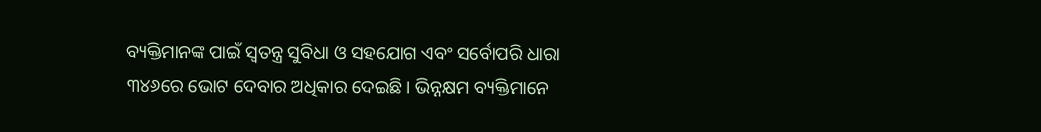ବ୍ୟକ୍ତିମାନଙ୍କ ପାଇଁ ସ୍ୱତନ୍ତ୍ର ସୁବିଧା ଓ ସହଯୋଗ ଏବଂ ସର୍ବୋପରି ଧାରା ୩୪୬ରେ ଭୋଟ ଦେବାର ଅଧିକାର ଦେଇଛି। ଭିନ୍ନକ୍ଷମ ବ୍ୟକ୍ତିମାନେ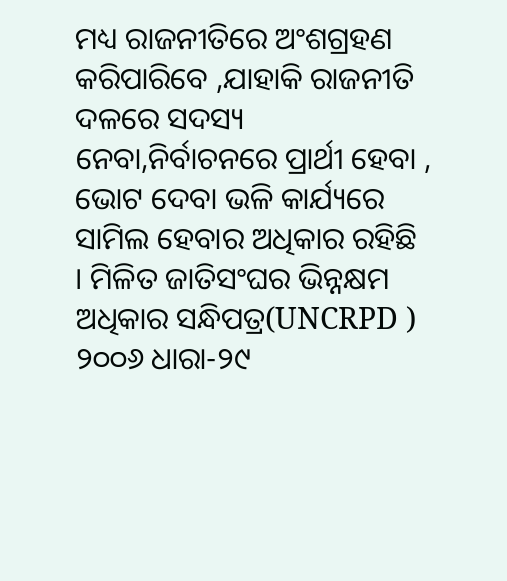ମଧ୍ୟ ରାଜନୀତିରେ ଅଂଶଗ୍ରହଣ କରିପାରିବେ ,ଯାହାକି ରାଜନୀତି ଦଳରେ ସଦସ୍ୟ ନେବା,ନିର୍ବାଚନରେ ପ୍ରାର୍ଥୀ ହେବା , ଭୋଟ ଦେବା ଭଳି କାର୍ଯ୍ୟରେ ସାମିଲ ହେବାର ଅଧିକାର ରହିଛି । ମିଳିତ ଜାତିସଂଘର ଭିନ୍ନକ୍ଷମ ଅଧିକାର ସନ୍ଧିପତ୍ର(UNCRPD ) ୨୦୦୬ ଧାରା-୨୯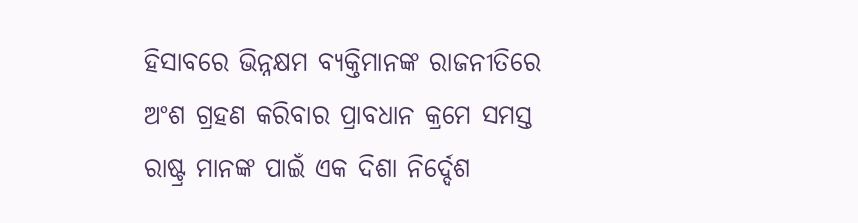ହିସାବରେ ଭିନ୍ନକ୍ଷମ ବ୍ୟକ୍ତିମାନଙ୍କ ରାଜନୀତିରେ ଅଂଶ ଗ୍ରହଣ କରିବାର ପ୍ରାବଧାନ କ୍ରମେ ସମସ୍ତ ରାଷ୍ଟ୍ର ମାନଙ୍କ ପାଇଁ ଏକ ଦିଶା ନିର୍ଦ୍ଦେଶ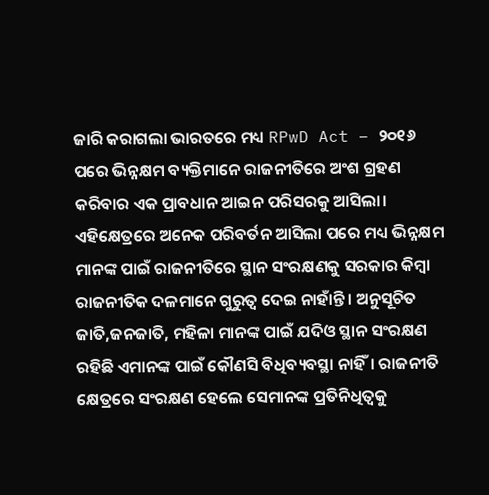ଜାରି କରାଗଲା ଭାରତରେ ମଧ୍ୟ RPwD Act – ୨୦୧୬ ପରେ ଭିନ୍ନକ୍ଷମ ବ୍ୟକ୍ତିମାନେ ରାଜନୀତିରେ ଅଂଶ ଗ୍ରହଣ କରିବାର ଏକ ପ୍ରାବଧାନ ଆଇନ ପରିସରକୁ ଆସିଲା। ଏହିକ୍ଷେତ୍ରରେ ଅନେକ ପରିବର୍ତନ ଆସିଲା ପରେ ମଧ୍ୟ ଭିନ୍ନକ୍ଷମ ମାନଙ୍କ ପାଇଁ ରାଜନୀତିରେ ସ୍ଥାନ ସଂରକ୍ଷଣକୁ ସରକାର କିମ୍ବା ରାଜନୀତିକ ଦଳମାନେ ଗୁରୁତ୍ୱ ଦେଇ ନାହାଁନ୍ତି । ଅନୁସୂଚିତ ଜାତି,ଜନଜାତି, ମହିଳା ମାନଙ୍କ ପାଇଁ ଯଦିଓ ସ୍ଥାନ ସଂରକ୍ଷଣ ରହିଛି ଏମାନଙ୍କ ପାଇଁ କୌଣସି ବିଧିବ୍ୟବସ୍ଥା ନାହିଁ। ରାଜନୀତି କ୍ଷେତ୍ରରେ ସଂରକ୍ଷଣ ହେଲେ ସେମାନଙ୍କ ପ୍ରତିନିଧିତ୍ଵକୁ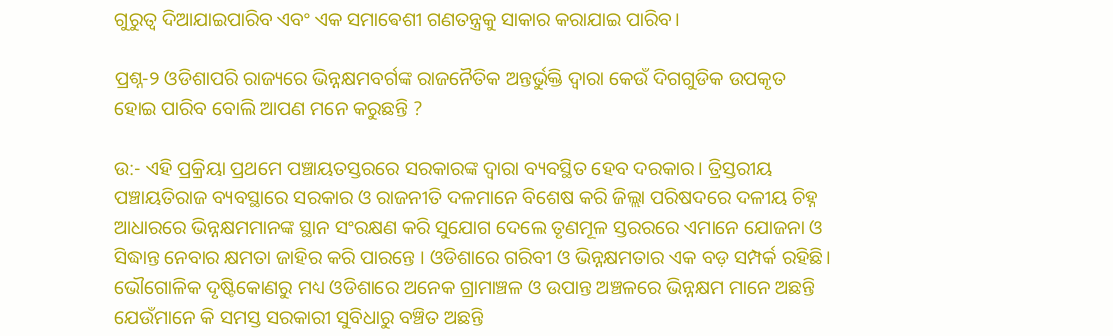ଗୁରୁତ୍ୱ ଦିଆଯାଇପାରିବ ଏବଂ ଏକ ସମାଵେଶୀ ଗଣତନ୍ତ୍ରକୁ ସାକାର କରାଯାଇ ପାରିବ।

ପ୍ରଶ୍ନ-୨ ଓଡିଶାପରି ରାଜ୍ୟରେ ଭିନ୍ନକ୍ଷମବର୍ଗଙ୍କ ରାଜନୈତିକ ଅନ୍ତର୍ଭୁକ୍ତି ଦ୍ୱାରା କେଉଁ ଦିଗଗୁଡିକ ଉପକୃତ ହୋଇ ପାରିବ ବୋଲି ଆପଣ ମନେ କରୁଛନ୍ତି ?

ଉ:- ଏହି ପ୍ରକ୍ରିୟା ପ୍ରଥମେ ପଞ୍ଚାୟତସ୍ତରରେ ସରକାରଙ୍କ ଦ୍ୱାରା ବ୍ୟବସ୍ଥିତ ହେବ ଦରକାର। ତ୍ରିସ୍ତରୀୟ ପଞ୍ଚାୟତିରାଜ ବ୍ୟବସ୍ଥାରେ ସରକାର ଓ ରାଜନୀତି ଦଳମାନେ ବିଶେଷ କରି ଜିଲ୍ଲା ପରିଷଦରେ ଦଳୀୟ ଚିହ୍ନ ଆଧାରରେ ଭିନ୍ନକ୍ଷମମାନଙ୍କ ସ୍ଥାନ ସଂରକ୍ଷଣ କରି ସୁଯୋଗ ଦେଲେ ତୃଣମୂଳ ସ୍ତରରରେ ଏମାନେ ଯୋଜନା ଓ ସିଦ୍ଧାନ୍ତ ନେବାର କ୍ଷମତା ଜାହିର କରି ପାରନ୍ତେ । ଓଡିଶାରେ ଗରିବୀ ଓ ଭିନ୍ନକ୍ଷମତାର ଏକ ବଡ଼ ସମ୍ପର୍କ ରହିଛି। ଭୌଗୋଳିକ ଦୃଷ୍ଟିକୋଣରୁ ମଧ୍ୟ ଓଡିଶାରେ ଅନେକ ଗ୍ରାମାଞ୍ଚଳ ଓ ଉପାନ୍ତ ଅଞ୍ଚଳରେ ଭିନ୍ନକ୍ଷମ ମାନେ ଅଛନ୍ତି ଯେଉଁମାନେ କି ସମସ୍ତ ସରକାରୀ ସୁବିଧାରୁ ବଞ୍ଚିତ ଅଛନ୍ତି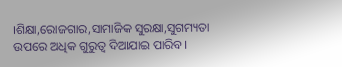।ଶିକ୍ଷା,ରୋଜଗାର,ସାମାଜିକ ସୁରକ୍ଷା,ସୁଗମ୍ୟତା ଉପରେ ଅଧିକ ଗୁରୁତ୍ୱ ଦିଆଯାଇ ପାରିବ।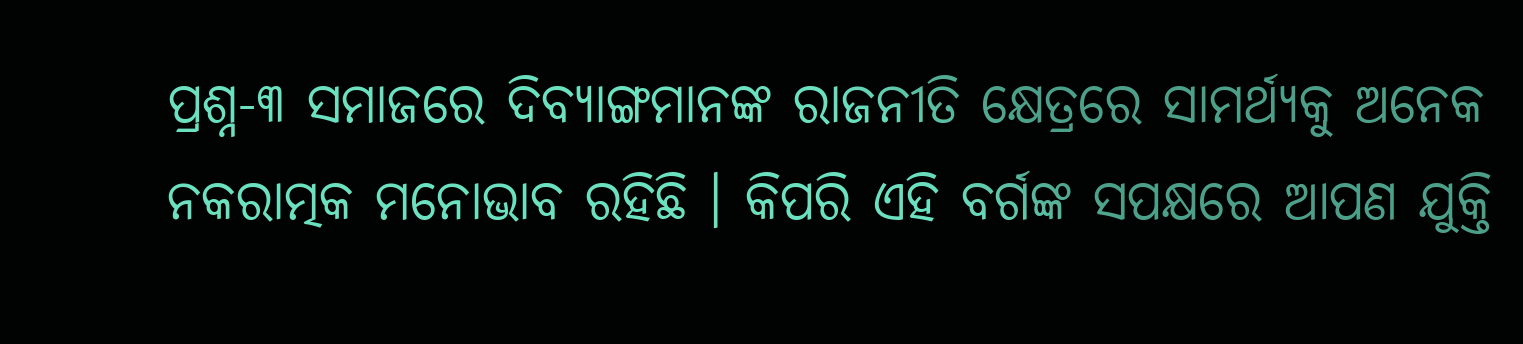ପ୍ରଶ୍ନ-୩ ସମାଜରେ ଦିବ୍ୟାଙ୍ଗମାନଙ୍କ ରାଜନୀତି କ୍ଷେତ୍ରରେ ସାମର୍ଥ୍ୟକୁ ଅନେକ ନକରାତ୍ମକ ମନୋଭାବ ରହିଛି । କିପରି ଏହି ବର୍ଗଙ୍କ ସପକ୍ଷରେ ଆପଣ ଯୁକ୍ତି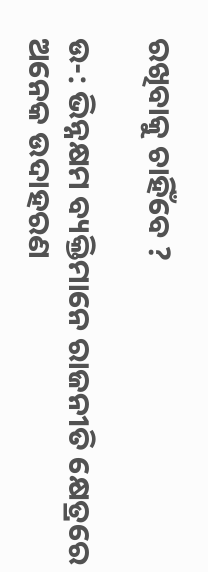ରଖିବାକୁ ଚାହିଁବେ ?

ଉ-: ଭିନ୍ନକ୍ଷମ ବ୍ୟକ୍ତିମାନେ ରାଜନୀତି କ୍ଷେତ୍ରରେ ଅନେକ ଉଦାହରଣ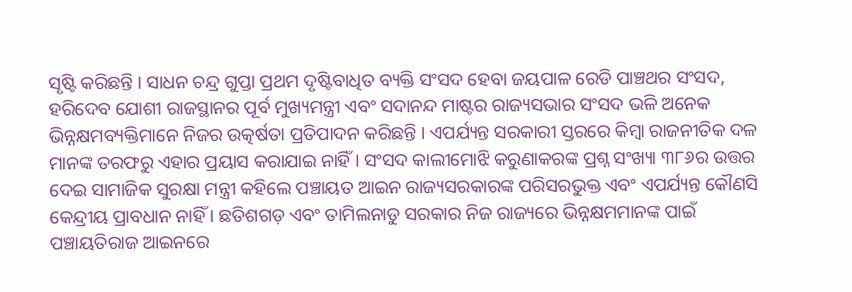ସୃଷ୍ଟି କରିଛନ୍ତି । ସାଧନ ଚନ୍ଦ୍ର ଗୁପ୍ତା ପ୍ରଥମ ଦୃଷ୍ଟିବାଧିତ ବ୍ୟକ୍ତି ସଂସଦ ହେବା ଜୟପାଳ ରେଡି ପାଞ୍ଚଥର ସଂସଦ, ହରିଦେବ ଯୋଶୀ ରାଜସ୍ଥାନର ପୂର୍ବ ମୁଖ୍ୟମନ୍ତ୍ରୀ ଏବଂ ସଦାନନ୍ଦ ମାଷ୍ଟର ରାଜ୍ୟସଭାର ସଂସଦ ଭଳି ଅନେକ ଭିନ୍ନକ୍ଷମବ୍ୟକ୍ତିମାନେ ନିଜର ଉତ୍କର୍ଷତା ପ୍ରତିପାଦନ କରିଛନ୍ତି । ଏପର୍ଯ୍ୟନ୍ତ ସରକାରୀ ସ୍ତରରେ କିମ୍ବା ରାଜନୀତିକ ଦଳ ମାନଙ୍କ ତରଫରୁ ଏହାର ପ୍ରୟାସ କରାଯାଇ ନାହିଁ । ସଂସଦ କାଲୀମୋଝି କରୁଣାକରଙ୍କ ପ୍ରଶ୍ନ ସଂଖ୍ୟା ୩୮୬ର ଉତ୍ତର ଦେଇ ସାମାଜିକ ସୁରକ୍ଷା ମନ୍ତ୍ରୀ କହିଲେ ପଞ୍ଚାୟତ ଆଇନ ରାଜ୍ୟସରକାରଙ୍କ ପରିସରଭୁକ୍ତ ଏବଂ ଏପର୍ଯ୍ୟନ୍ତ କୌଣସି କେନ୍ଦ୍ରୀୟ ପ୍ରାବଧାନ ନାହିଁ । ଛତିଶଗଡ଼ ଏବଂ ତାମିଲନାଡୁ ସରକାର ନିଜ ରାଜ୍ୟରେ ଭିନ୍ନକ୍ଷମମାନଙ୍କ ପାଇଁ ପଞ୍ଚାୟତିରାଜ ଆଇନରେ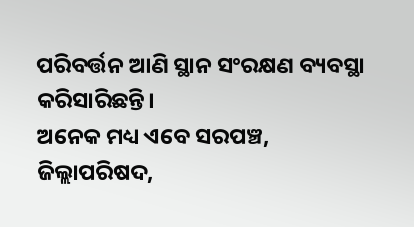ପରିବର୍ତ୍ତନ ଆଣି ସ୍ଥାନ ସଂରକ୍ଷଣ ବ୍ୟବସ୍ଥା କରିସାରିଛନ୍ତି।
ଅନେକ ମଧ୍ୟ ଏବେ ସରପଞ୍ଚ, ଜିଲ୍ଲାପରିଷଦ,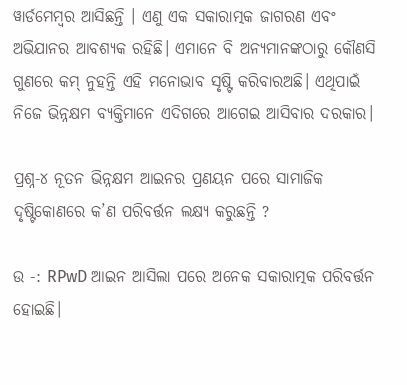ୱାର୍ଡମେମ୍ବର ଆସିଛନ୍ତି । ଏଣୁ ଏକ ସକାରାତ୍ମକ ଜାଗରଣ ଏବଂ ଅଭିଯାନର ଆବଶ୍ୟକ ରହିଛି। ଏମାନେ ବି ଅନ୍ୟମାନଙ୍କଠାରୁ କୌଣସି ଗୁଣରେ କମ୍ ନୁହନ୍ତି ଏହି ମନୋଭାବ ସୃଷ୍ଟି କରିବାରଅଛି। ଏଥିପାଇଁ ନିଜେ ଭିନ୍ନକ୍ଷମ ବ୍ୟକ୍ତିମାନେ ଏଦିଗରେ ଆଗେଇ ଆସିବାର ଦରକାର।

ପ୍ରଶ୍ନ-୪ ନୂତନ ଭିନ୍ନକ୍ଷମ ଆଇନର ପ୍ରଣୟନ ପରେ ସାମାଜିକ ଦୃଷ୍ଟିକୋଣରେ କ’ଣ ପରିବର୍ତ୍ତନ ଲକ୍ଷ୍ୟ କରୁଛନ୍ତି ?

ଉ -: RPwD ଆଇନ ଆସିଲା ପରେ ଅନେକ ସକାରାତ୍ମକ ପରିବର୍ତ୍ତନ ହୋଇଛି।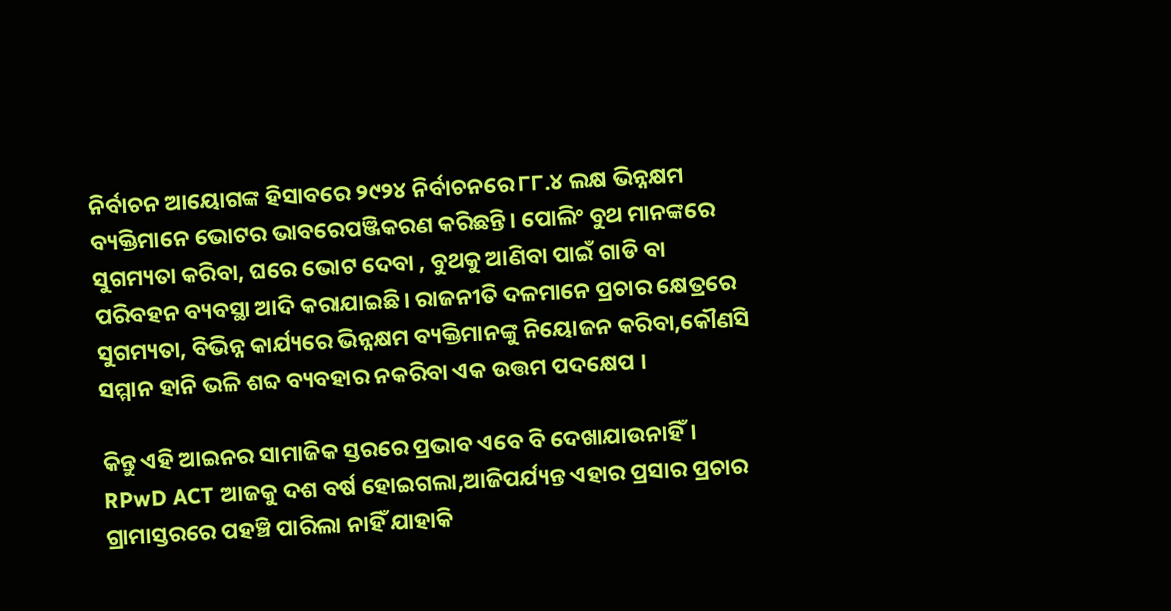ନିର୍ବାଚନ ଆୟୋଗଙ୍କ ହିସାବରେ ୨୯୨୪ ନିର୍ବାଚନରେ ୮୮.୪ ଲକ୍ଷ ଭିନ୍ନକ୍ଷମ ବ୍ୟକ୍ତିମାନେ ଭୋଟର ଭାବରେପଞ୍ଜିକରଣ କରିଛନ୍ତି। ପୋଲିଂ ବୁଥ ମାନଙ୍କରେ ସୁଗମ୍ୟତା କରିବା, ଘରେ ଭୋଟ ଦେବା , ବୁଥକୁ ଆଣିବା ପାଇଁ ଗାଡି ବା ପରିବହନ ବ୍ୟବସ୍ଥା ଆଦି କରାଯାଇଛି। ରାଜନୀତି ଦଳମାନେ ପ୍ରଚାର କ୍ଷେତ୍ରରେ ସୁଗମ୍ୟତା, ବିଭିନ୍ନ କାର୍ଯ୍ୟରେ ଭିନ୍ନକ୍ଷମ ବ୍ୟକ୍ତିମାନଙ୍କୁ ନିୟୋଜନ କରିବା,କୌଣସି ସମ୍ମାନ ହାନି ଭଳି ଶବ୍ଦ ବ୍ୟବହାର ନକରିବା ଏକ ଉତ୍ତମ ପଦକ୍ଷେପ ।

କିନ୍ତୁ ଏହି ଆଇନର ସାମାଜିକ ସ୍ତରରେ ପ୍ରଭାବ ଏବେ ବି ଦେଖାଯାଉନାହିଁ। RPwD ACT ଆଜକୁ ଦଶ ବର୍ଷ ହୋଇଗଲା,ଆଜିପର୍ଯ୍ୟନ୍ତ ଏହାର ପ୍ରସାର ପ୍ରଚାର ଗ୍ରାମାସ୍ତରରେ ପହଞ୍ଚି ପାରିଲା ନାହିଁ ଯାହାକି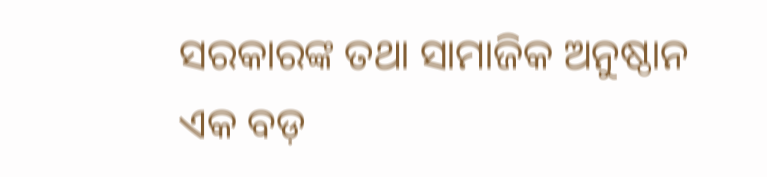ସରକାରଙ୍କ ତଥା ସାମାଜିକ ଅନୁଷ୍ଠାନ ଏକ ବଡ଼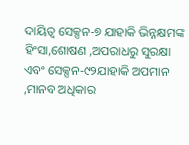ଦାୟିତ୍ୱ ସେକ୍ସନ-୭ ଯାହାକି ଭିନ୍ନକ୍ଷମଙ୍କ ହିଂସା,ଶୋଷଣ ,ଅପରାଧରୁ ସୁରକ୍ଷା ଏବଂ ସେକ୍ସନ-୯୨ଯାହାକି ଅପମାନ ,ମାନବ ଅଧିକାର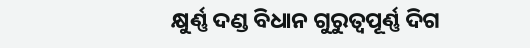କ୍ଷୁର୍ଣ୍ଣ ଦଣ୍ଡ ବିଧାନ ଗୁରୁତ୍ୱପୂର୍ଣ୍ଣ ଦିଗ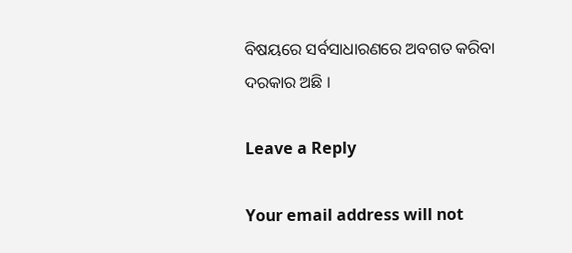ବିଷୟରେ ସର୍ବସାଧାରଣରେ ଅବଗତ କରିବା ଦରକାର ଅଛି ।

Leave a Reply

Your email address will not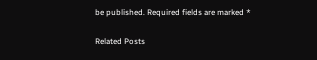be published. Required fields are marked *

Related Posts